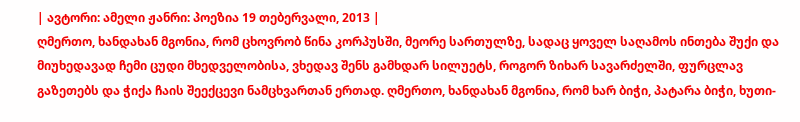| ავტორი: ამელი ჟანრი: პოეზია 19 თებერვალი, 2013 |
ღმერთო, ხანდახან მგონია, რომ ცხოვრობ წინა კორპუსში, მეორე სართულზე, სადაც ყოველ საღამოს ინთება შუქი და მიუხედავად ჩემი ცუდი მხედველობისა, ვხედავ შენს გამხდარ სილუეტს, როგორ ზიხარ სავარძელში, ფურცლავ გაზეთებს და ჭიქა ჩაის შეექცევი ნამცხვართან ერთად. ღმერთო, ხანდახან მგონია, რომ ხარ ბიჭი, პატარა ბიჭი, ხუთი-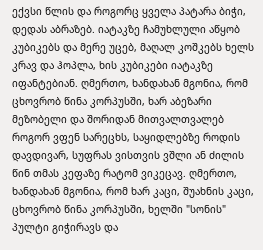ექვსი წლის და როგორც ყველა პატარა ბიჭი, დედას აბრაზებ. იატაკზე ჩამუხლული აწყობ კუბიკებს და მერე უცებ, მაღალ კოშკებს ხელს კრავ და ჰოპლა, ხის კუბიკები იატაკზე იფანტებიან. ღმერთო, ხანდახან მგონია, რომ ცხოვრობ წინა კორპუსში, ხარ აბეზარი მეზობელი და შორიდან მითვალთვალებ როგორ ვფენ სარეცხს, საყიდლებზე როდის დავდივარ, სუფრას ვისთვის ვშლი ან ძილის წინ თმას კეფაზე რატომ ვიკეცავ. ღმერთო, ხანდახან მგონია, რომ ხარ კაცი, შუახნის კაცი, ცხოვრობ წინა კორპუსში, ხელში "სონის" პულტი გიჭირავს და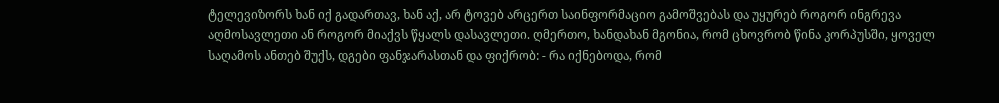ტელევიზორს ხან იქ გადართავ, ხან აქ, არ ტოვებ არცერთ საინფორმაციო გამოშვებას და უყურებ როგორ ინგრევა აღმოსავლეთი ან როგორ მიაქვს წყალს დასავლეთი. ღმერთო, ხანდახან მგონია, რომ ცხოვრობ წინა კორპუსში, ყოველ საღამოს ანთებ შუქს, დგები ფანჯარასთან და ფიქრობ: - რა იქნებოდა, რომ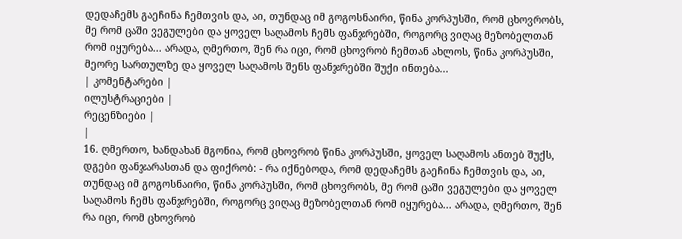დედაჩემს გაეჩინა ჩემთვის და, აი, თუნდაც იმ გოგოსნაირი, წინა კორპუსში, რომ ცხოვრობს, მე რომ ცაში ვეგულები და ყოველ საღამოს ჩემს ფანჯრებში, როგორც ვიღაც მეზობელთან რომ იყურება... არადა, ღმერთო, შენ რა იცი, რომ ცხოვრობ ჩემთან ახლოს, წინა კორპუსში, მეორე სართულზე და ყოველ საღამოს შენს ფანჯრებში შუქი ინთება...
| კომენტარები |
ილუსტრაციები |
რეცენზიები |
|
16. ღმერთო, ხანდახან მგონია, რომ ცხოვრობ წინა კორპუსში, ყოველ საღამოს ანთებ შუქს, დგები ფანჯარასთან და ფიქრობ: - რა იქნებოდა, რომ დედაჩემს გაეჩინა ჩემთვის და, აი, თუნდაც იმ გოგოსნაირი, წინა კორპუსში, რომ ცხოვრობს, მე რომ ცაში ვეგულები და ყოველ საღამოს ჩემს ფანჯრებში, როგორც ვიღაც მეზობელთან რომ იყურება... არადა, ღმერთო, შენ რა იცი, რომ ცხოვრობ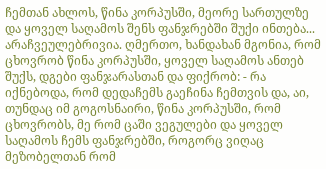ჩემთან ახლოს, წინა კორპუსში, მეორე სართულზე და ყოველ საღამოს შენს ფანჯრებში შუქი ინთება...
არაჩვეულებრივია. ღმერთო, ხანდახან მგონია, რომ ცხოვრობ წინა კორპუსში, ყოველ საღამოს ანთებ შუქს, დგები ფანჯარასთან და ფიქრობ: - რა იქნებოდა, რომ დედაჩემს გაეჩინა ჩემთვის და, აი, თუნდაც იმ გოგოსნაირი, წინა კორპუსში, რომ ცხოვრობს, მე რომ ცაში ვეგულები და ყოველ საღამოს ჩემს ფანჯრებში, როგორც ვიღაც მეზობელთან რომ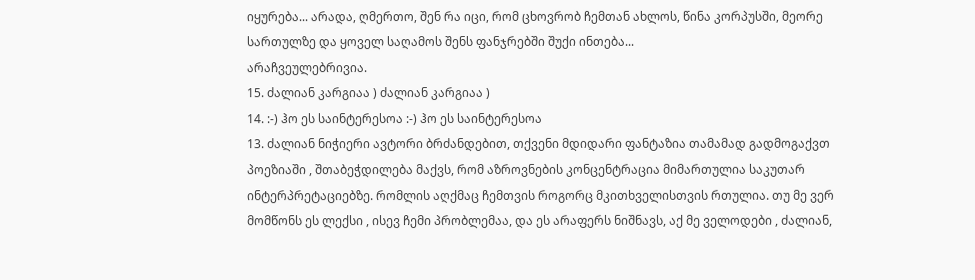იყურება... არადა, ღმერთო, შენ რა იცი, რომ ცხოვრობ ჩემთან ახლოს, წინა კორპუსში, მეორე სართულზე და ყოველ საღამოს შენს ფანჯრებში შუქი ინთება...
არაჩვეულებრივია.
15. ძალიან კარგიაა ) ძალიან კარგიაა )
14. :-) ჰო ეს საინტერესოა :-) ჰო ეს საინტერესოა
13. ძალიან ნიჭიერი ავტორი ბრძანდებით, თქვენი მდიდარი ფანტაზია თამამად გადმოგაქვთ პოეზიაში , შთაბეჭდილება მაქვს, რომ აზროვნების კონცენტრაცია მიმართულია საკუთარ ინტერპრეტაციებზე. რომლის აღქმაც ჩემთვის როგორც მკითხველისთვის რთულია. თუ მე ვერ მომწონს ეს ლექსი , ისევ ჩემი პრობლემაა, და ეს არაფერს ნიშნავს, აქ მე ველოდები , ძალიან,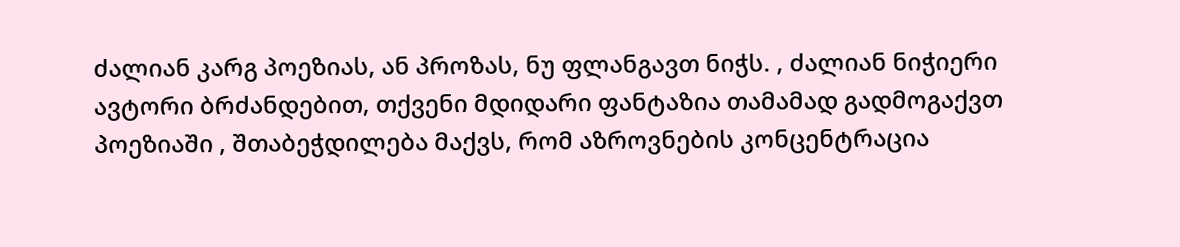ძალიან კარგ პოეზიას, ან პროზას, ნუ ფლანგავთ ნიჭს. , ძალიან ნიჭიერი ავტორი ბრძანდებით, თქვენი მდიდარი ფანტაზია თამამად გადმოგაქვთ პოეზიაში , შთაბეჭდილება მაქვს, რომ აზროვნების კონცენტრაცია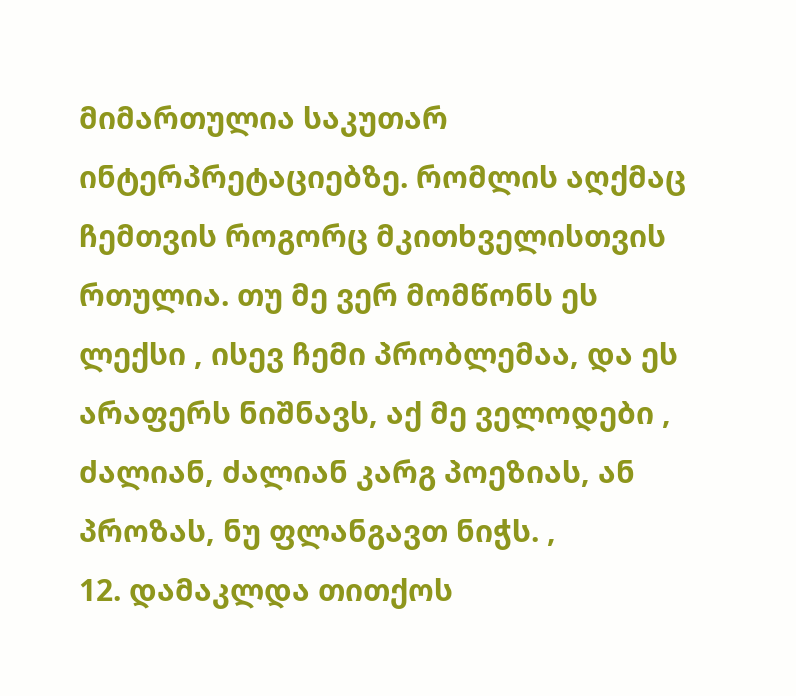მიმართულია საკუთარ ინტერპრეტაციებზე. რომლის აღქმაც ჩემთვის როგორც მკითხველისთვის რთულია. თუ მე ვერ მომწონს ეს ლექსი , ისევ ჩემი პრობლემაა, და ეს არაფერს ნიშნავს, აქ მე ველოდები , ძალიან, ძალიან კარგ პოეზიას, ან პროზას, ნუ ფლანგავთ ნიჭს. ,
12. დამაკლდა თითქოს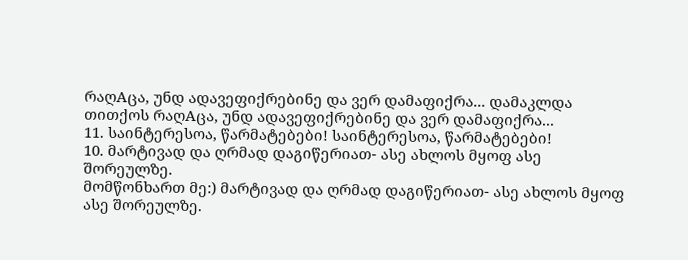რაღAცა, უნდ ადავეფიქრებინე და ვერ დამაფიქრა... დამაკლდა თითქოს რაღAცა, უნდ ადავეფიქრებინე და ვერ დამაფიქრა...
11. საინტერესოა, წარმატებები! საინტერესოა, წარმატებები!
10. მარტივად და ღრმად დაგიწერიათ- ასე ახლოს მყოფ ასე შორეულზე.
მომწონხართ მე:) მარტივად და ღრმად დაგიწერიათ- ასე ახლოს მყოფ ასე შორეულზე.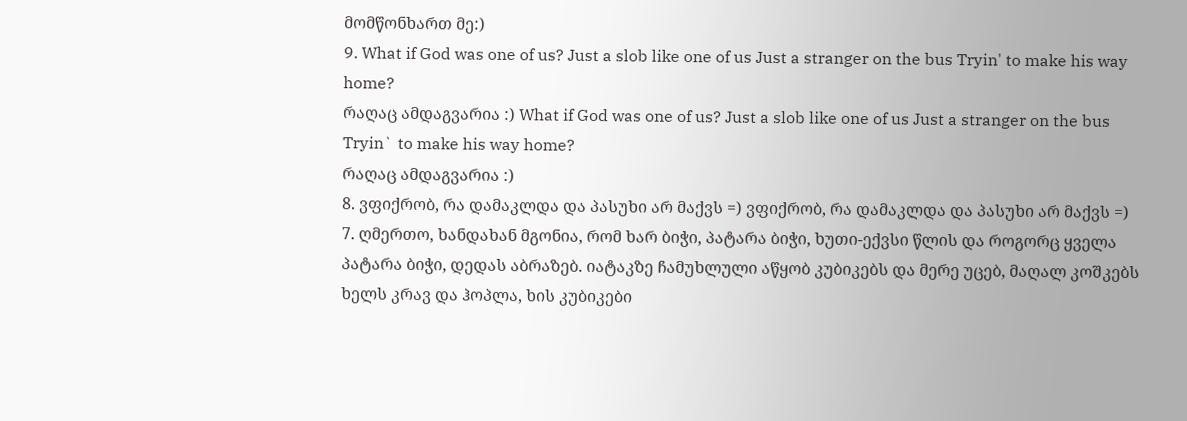მომწონხართ მე:)
9. What if God was one of us? Just a slob like one of us Just a stranger on the bus Tryin' to make his way home?
რაღაც ამდაგვარია :) What if God was one of us? Just a slob like one of us Just a stranger on the bus Tryin` to make his way home?
რაღაც ამდაგვარია :)
8. ვფიქრობ, რა დამაკლდა და პასუხი არ მაქვს =) ვფიქრობ, რა დამაკლდა და პასუხი არ მაქვს =)
7. ღმერთო, ხანდახან მგონია, რომ ხარ ბიჭი, პატარა ბიჭი, ხუთი-ექვსი წლის და როგორც ყველა პატარა ბიჭი, დედას აბრაზებ. იატაკზე ჩამუხლული აწყობ კუბიკებს და მერე უცებ, მაღალ კოშკებს ხელს კრავ და ჰოპლა, ხის კუბიკები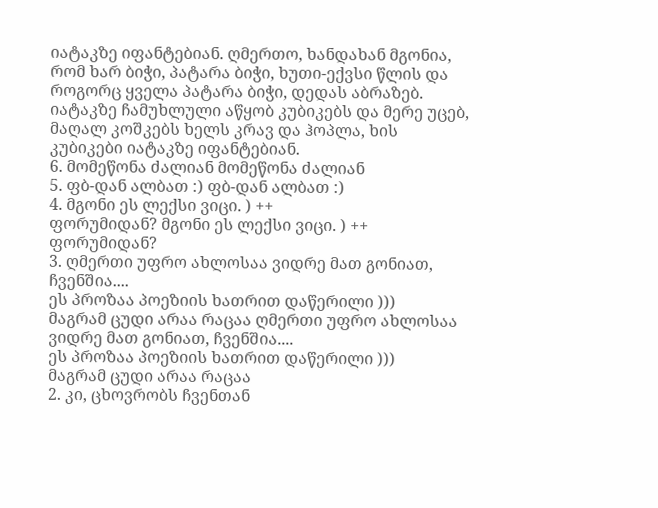იატაკზე იფანტებიან. ღმერთო, ხანდახან მგონია, რომ ხარ ბიჭი, პატარა ბიჭი, ხუთი-ექვსი წლის და როგორც ყველა პატარა ბიჭი, დედას აბრაზებ. იატაკზე ჩამუხლული აწყობ კუბიკებს და მერე უცებ, მაღალ კოშკებს ხელს კრავ და ჰოპლა, ხის კუბიკები იატაკზე იფანტებიან.
6. მომეწონა ძალიან მომეწონა ძალიან
5. ფბ-დან ალბათ :) ფბ-დან ალბათ :)
4. მგონი ეს ლექსი ვიცი. ) ++
ფორუმიდან? მგონი ეს ლექსი ვიცი. ) ++
ფორუმიდან?
3. ღმერთი უფრო ახლოსაა ვიდრე მათ გონიათ, ჩვენშია....
ეს პროზაა პოეზიის ხათრით დაწერილი )))
მაგრამ ცუდი არაა რაცაა ღმერთი უფრო ახლოსაა ვიდრე მათ გონიათ, ჩვენშია....
ეს პროზაა პოეზიის ხათრით დაწერილი )))
მაგრამ ცუდი არაა რაცაა
2. კი, ცხოვრობს ჩვენთან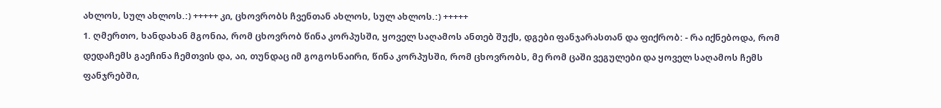ახლოს, სულ ახლოს.:) +++++ კი, ცხოვრობს ჩვენთან ახლოს, სულ ახლოს.:) +++++
1. ღმერთო, ხანდახან მგონია, რომ ცხოვრობ წინა კორპუსში, ყოველ საღამოს ანთებ შუქს, დგები ფანჯარასთან და ფიქრობ: - რა იქნებოდა, რომ დედაჩემს გაეჩინა ჩემთვის და, აი, თუნდაც იმ გოგოსნაირი, წინა კორპუსში, რომ ცხოვრობს, მე რომ ცაში ვეგულები და ყოველ საღამოს ჩემს ფანჯრებში,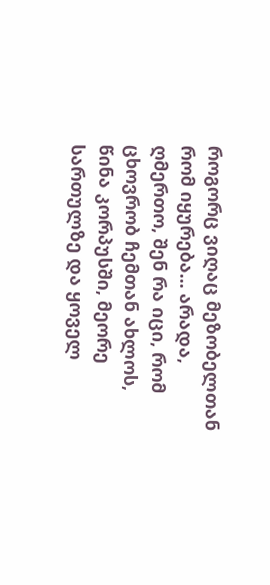როგორც ვიღაც მეზობელთან რომ იყურება... არადა, ღმერთო, შენ რა იცი, რომ ცხოვრობ ჩემთან ახლოს, წინა კორპუსში, მეორე სართულზე და ყოველ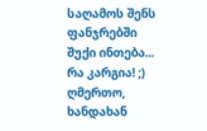საღამოს შენს ფანჯრებში შუქი ინთება...
რა კარგია! ;)
ღმერთო, ხანდახან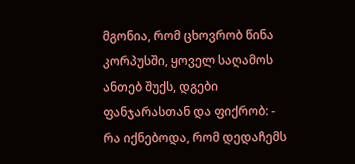მგონია, რომ ცხოვრობ წინა კორპუსში, ყოველ საღამოს ანთებ შუქს, დგები ფანჯარასთან და ფიქრობ: - რა იქნებოდა, რომ დედაჩემს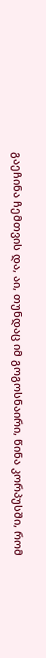გაეჩინა ჩემთვის და, აი, თუნდაც იმ გოგოსნაირი, წინა კორპუსში, რომ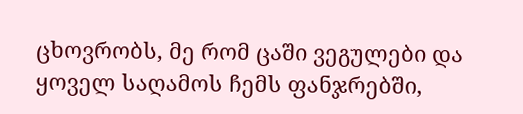ცხოვრობს, მე რომ ცაში ვეგულები და ყოველ საღამოს ჩემს ფანჯრებში,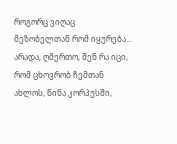როგორც ვიღაც მეზობელთან რომ იყურება... არადა, ღმერთო, შენ რა იცი, რომ ცხოვრობ ჩემთან ახლოს, წინა კორპუსში,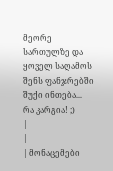მეორე სართულზე და ყოველ საღამოს შენს ფანჯრებში შუქი ინთება...
რა კარგია! ;)
|
|
| მონაცემები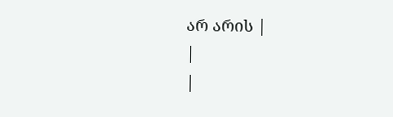არ არის |
|
|